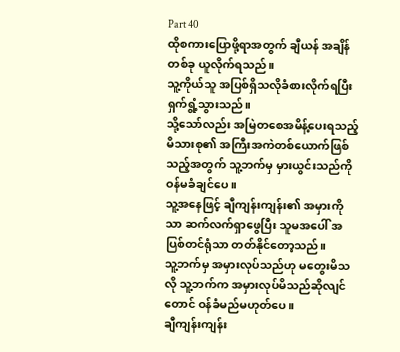Part 40
ထိုစကားပြောဖို့ရာအတွက် ချီယန် အချိန်တစ်ခု ယူလိုက်ရသည်။
သူ့ကိုယ်သူ အပြစ်ရှိသလိုခံစားလိုက်ရပြီး ရှက်ရွံ့သွားသည်။
သို့သော်လည်း အမြဲတစေအမိန့်ပေးရသည့် မိသားစု၏ အကြီးအကဲတစ်ယောက်ဖြစ်သည့်အတွက် သူ့ဘက်မှ မှားယွင်းသည်ကို ဝန်မခံချင်ပေ။
သူ့အနေဖြင့် ချီကျန်းကျန်း၏ အမှားကိုသာ ဆက်လက်ရှာဖွေပြီး သူမအပေါ် အပြစ်တင်ရုံသာ တတ်နိုင်တော့သည်။
သူ့ဘက်မှ အမှားလုပ်သည်ဟု မတွေးမိသလို သူ့ဘက်က အမှားလုပ်မိသည်ဆိုလျင်တောင် ဝန်ခံမည်မဟုတ်ပေ။
ချီကျန်းကျန်း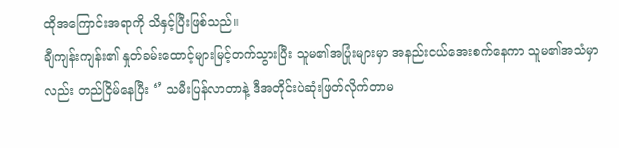ထိုအကြောင်းအရာကို သိနှင့်ပြီးဖြစ်သည်။
ချီကျန်းကျန်း၏ နှုတ်ခမ်းထောင့်များမြင့်တက်သွားပြီး သူမ၏အပြုံးများမှာ အနည်းငယ်အေးစက်နေကာ သူမ၏အသံမှာလည်း တည်ငြိမ်နေပြီး ‘’ သမီးပြန်လာတာနဲ့ ဒီအတိုင်းပဲဆုံးဖြတ်လိုက်တာမ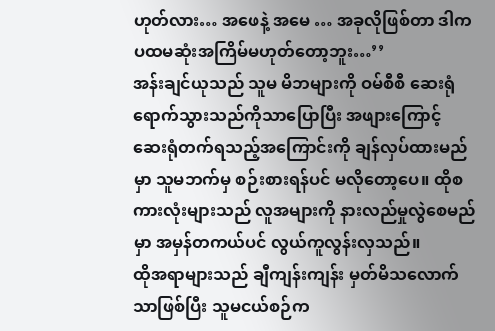ဟုတ်လား… အဖေနဲ့ အမေ … အခုလိုဖြစ်တာ ဒါက ပထမဆုံးအကြိမ်မဟုတ်တော့ဘူး…’’
အန်းချင်ယုသည် သူမ မိဘများကို ဝမ်စီစီ ဆေးရုံရောက်သွားသည်ကိုသာပြောပြီး အဖျားကြောင့် ဆေးရုံတက်ရသည့်အကြောင်းကို ချန်လှပ်ထားမည်မှာ သူမဘက်မှ စဉ်းစားရန်ပင် မလိုတော့ပေ။ ထိုစကားလုံးများသည် လူအများကို နားလည်မှုလွဲစေမည်မှာ အမှန်တကယ်ပင် လွယ်ကူလွန်းလှသည်။
ထိုအရာများသည် ချီကျန်းကျန်း မှတ်မိသလောက်သာဖြစ်ပြီး သူမငယ်စဉ်က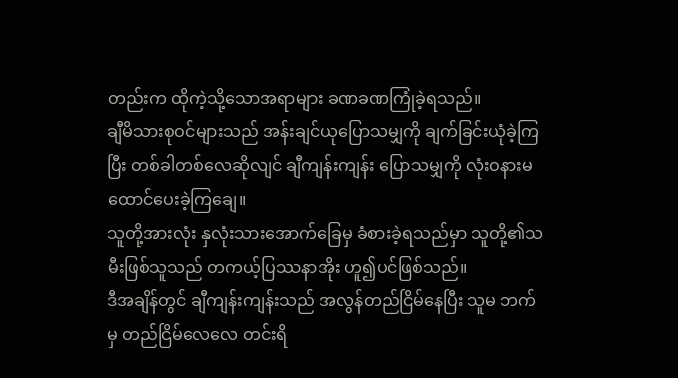တည်းက ထိုကဲ့သို့သောအရာများ ခဏခဏကြုံခဲ့ရသည်။
ချီမိသားစုဝင်များသည် အန်းချင်ယုပြောသမျှကို ချက်ခြင်းယုံခဲ့ကြပြီး တစ်ခါတစ်လေဆိုလျင် ချီကျန်းကျန်း ပြောသမျှကို လုံးဝနားမထောင်ပေးခဲ့ကြချေ။
သူတို့အားလုံး နှလုံးသားအောက်ခြေမှ ခံစားခဲ့ရသည်မှာ သူတို့၏သမီးဖြစ်သူသည် တကယ့်ပြဿနာအိုး ဟူ၍ပင်ဖြစ်သည်။
ဒီအချိန်တွင် ချီကျန်းကျန်းသည် အလွန်တည်ငြိမ်နေပြီး သူမ ဘက်မှ တည်ငြိမ်လေလေ တင်းရိ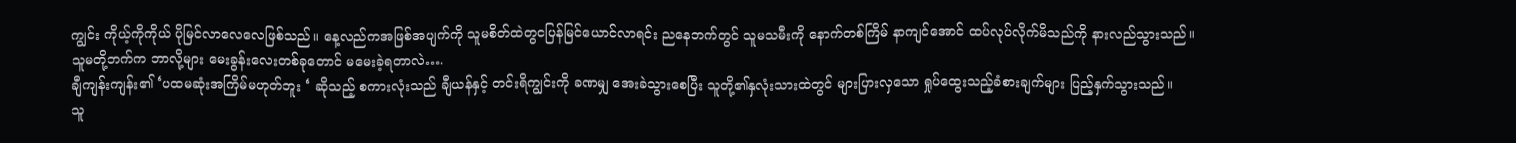ကျွင်း ကိုယ့်ကိုကိုယ် ပိုမြင်လာလေလေဖြစ်သည်။ နေ့လည်ကအဖြစ်အပျက်ကို သူမစိတ်ထဲတွငပြန်မြင်ယောင်လာရင်း ညနေဘက်တွင် သူမသမီးကို နောက်တစ်ကြိမ် နာကျင်အောင် ထပ်လုပ်လိုက်မိသည်ကို နားလည်သွားသည်။
သူမတို့ဘက်က ဘာလို့များ မေးခွန်းလေးတစ်ခုတောင် မမေးခဲ့ရတာလဲ….
ချီကျန်းကျန်း၏ ‘ပထမဆုံးအကြိမ်မဟုတ်ဘူး ‘ ဆိုသည့် စကားလုံးသည် ချီယန်နှင့် တင်းရိကျွင်းကို ခဏမျှ အေးခဲသွားစေပြီး သူတို့၏နှလုံးသားထဲတွင် များပြားလှသော ရှုပ်ထွေးသည့်ခံစားချက်များ ပြည့်နှက်သွားသည်။
သူ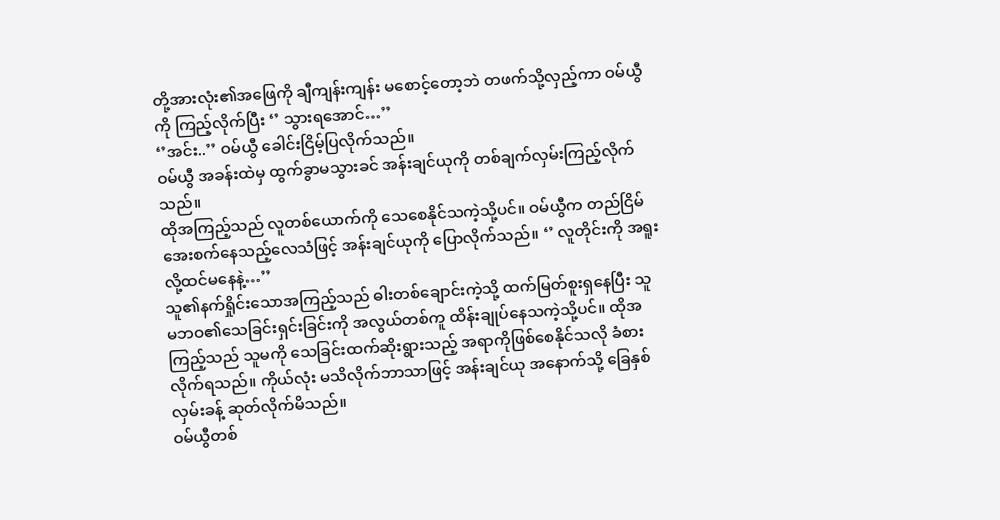တို့အားလုံး၏အဖြေကို ချီကျန်းကျန်း မစောင့်တော့ဘဲ တဖက်သို့လှည့်ကာ ဝမ်ယွီကို ကြည့်လိုက်ပြီး ‘’ သွားရအောင်…’’
‘’အင်း..’’ ဝမ်ယွီ ခေါင်းငြိမ့်ပြလိုက်သည်။
ဝမ်ယွီ အခန်းထဲမှ ထွက်ခွာမသွားခင် အန်းချင်ယုကို တစ်ချက်လှမ်းကြည့်လိုက်သည်။
ထိုအကြည့်သည် လူတစ်ယောက်ကို သေစေနိုင်သကဲ့သို့ပင်။ ဝမ်ယွီက တည်ငြိမ်အေးစက်နေသည့်လေသံဖြင့် အန်းချင်ယုကို ပြောလိုက်သည်။ ‘’ လူတိုင်းကို အရူးလို့ထင်မနေနဲ့…’’
သူ၏နက်ရှိုင်းသောအကြည့်သည် ဓါးတစ်ချောင်းကဲ့သို့ ထက်မြတ်စူးရှနေပြီး သူမဘဝ၏သေခြင်းရှင်းခြင်းကို အလွယ်တစ်ကူ ထိန်းချုပ်နေသကဲ့သို့ပင်။ ထိုအကြည့်သည် သူမကို သေခြင်းထက်ဆိုးရွားသည့် အရာကိုဖြစ်စေနိုင်သလို ခံစားလိုက်ရသည်။ ကိုယ်လုံး မသိလိုက်ဘာသာဖြင့် အန်းချင်ယု အနောက်သို့ ခြေနှစ်လှမ်းခန့် ဆုတ်လိုက်မိသည်။
ဝမ်ယွီတစ်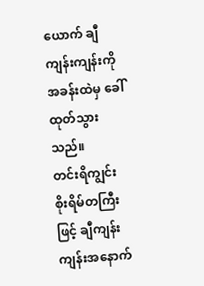ယောက် ချီကျန်းကျန်းကို အခန်းထဲမှ ခေါ်ထုတ်သွားသည်။
တင်းရိကျွင်း စိုးရိမ်တကြီးဖြင့် ချီကျန်းကျန်းအနောက်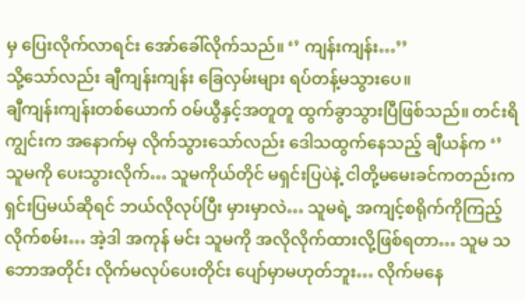မှ ပြေးလိုက်လာရင်း အော်ခေါ်လိုက်သည်။ ‘’ ကျန်းကျန်း…’’
သို့သော်လည်း ချီကျန်းကျန်း ခြေလှမ်းများ ရပ်တန့်မသွားပေ။
ချီကျန်းကျန်းတစ်ယောက် ဝမ်ယွီနှင့်အတူတူ ထွက်ခွာသွားပြီဖြစ်သည်။ တင်းရိကျွင်းက အနောက်မှ လိုက်သွားသော်လည်း ဒေါသထွက်နေသည့် ချီယန်က ‘’ သူမကို ပေးသွားလိုက်… သူမကိုယ်တိုင် မရှင်းပြပဲနဲ့ ငါတို့မမေးခင်ကတည်းက ရှင်းပြမယ်ဆိုရင် ဘယ်လိုလုပ်ပြီး မှားမှာလဲ… သူမရဲ့ အကျင့်စရိုက်ကိုကြည့်လိုက်စမ်း… အဲ့ဒါ အကုန် မင်း သူမကို အလိုလိုက်ထားလို့ဖြစ်ရတာ… သူမ သဘောအတိုင်း လိုက်မလုပ်ပေးတိုင်း ပျော်မှာမဟုတ်ဘူး… လိုက်မနေ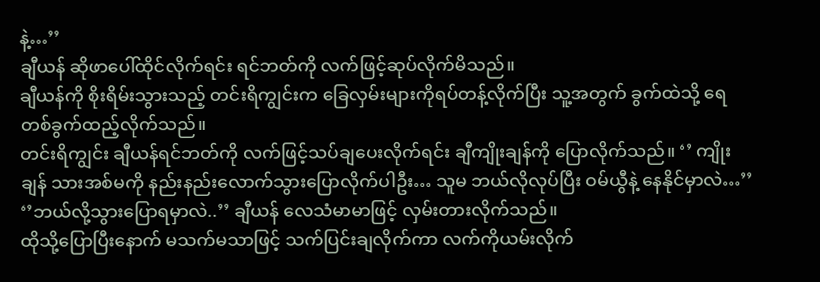နဲ့…’’
ချီယန် ဆိုဖာပေါ်ထိုင်လိုက်ရင်း ရင်ဘတ်ကို လက်ဖြင့်ဆုပ်လိုက်မိသည်။
ချီယန်ကို စိုးရိမ်းသွားသည့် တင်းရိကျွင်းက ခြေလှမ်းများကိုရပ်တန့်လိုက်ပြီး သူ့အတွက် ခွက်ထဲသို့ ရေတစ်ခွက်ထည့်လိုက်သည်။
တင်းရိကျွင်း ချီယန်ရင်ဘတ်ကို လက်ဖြင့်သပ်ချပေးလိုက်ရင်း ချီကျိုးချန်ကို ပြောလိုက်သည်။ ‘’ ကျိုးချန် သားအစ်မကို နည်းနည်းလောက်သွားပြောလိုက်ပါဦး… သူမ ဘယ်လိုလုပ်ပြီး ဝမ်ယွီနဲ့ နေနိုင်မှာလဲ…’’
‘’ဘယ်လို့သွားပြောရမှာလဲ..’’ ချီယန် လေသံမာမာဖြင့် လှမ်းတားလိုက်သည်။
ထိုသို့ပြောပြီးနောက် မသက်မသာဖြင့် သက်ပြင်းချလိုက်ကာ လက်ကိုယမ်းလိုက်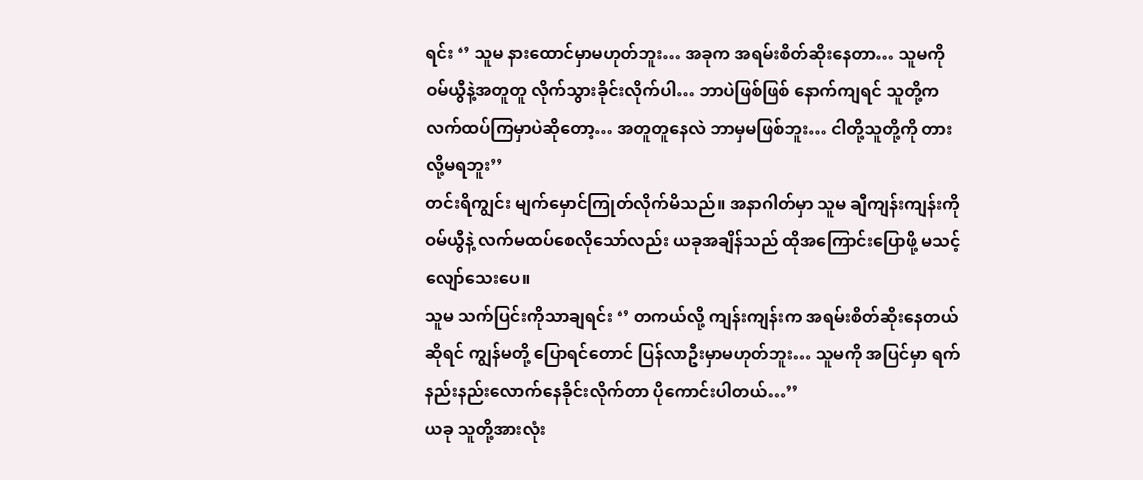ရင်း ‘’ သူမ နားထောင်မှာမဟုတ်ဘူး… အခုက အရမ်းစိတ်ဆိုးနေတာ… သူမကို ဝမ်ယွီနဲ့အတူတူ လိုက်သွားခိုင်းလိုက်ပါ… ဘာပဲဖြစ်ဖြစ် နောက်ကျရင် သူတို့ကလက်ထပ်ကြမှာပဲဆိုတော့… အတူတူနေလဲ ဘာမှမဖြစ်ဘူး… ငါတို့သူတို့ကို တားလို့မရဘူး’’
တင်းရိကျွင်း မျက်မှောင်ကြုတ်လိုက်မိသည်။ အနာဂါတ်မှာ သူမ ချီကျန်းကျန်းကို ဝမ်ယွီနဲ့ လက်မထပ်စေလိုသော်လည်း ယခုအချိန်သည် ထိုအကြောင်းပြောဖို့ မသင့်လျော်သေးပေ။
သူမ သက်ပြင်းကိုသာချရင်း ‘’ တကယ်လို့ ကျန်းကျန်းက အရမ်းစိတ်ဆိုးနေတယ်ဆိုရင် ကျွန်မတို့ ပြောရင်တောင် ပြန်လာဦးမှာမဟုတ်ဘူး… သူမကို အပြင်မှာ ရက်နည်းနည်းလောက်နေခိုင်းလိုက်တာ ပိုကောင်းပါတယ်…’’
ယခု သူတို့အားလုံး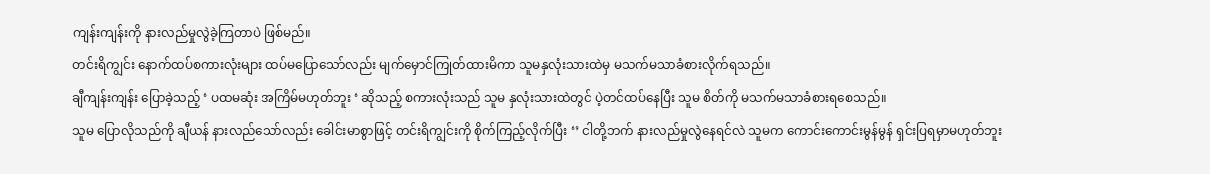ကျန်းကျန်းကို နားလည်မှုလွဲခဲ့ကြတာပဲ ဖြစ်မည်။
တင်းရိကျွင်း နောက်ထပ်စကားလုံးများ ထပ်မပြောသော်လည်း မျက်မှောင်ကြုတ်ထားမိကာ သူမနှလုံးသားထဲမှ မသက်မသာခံစားလိုက်ရသည်။
ချီကျန်းကျန်း ပြောခဲ့သည့် ‘ ပထမဆုံး အကြိမ်မဟုတ်ဘူး ‘ ဆိုသည့် စကားလုံးသည် သူမ နှလုံးသားထဲတွင် ပဲ့တင်ထပ်နေပြီး သူမ စိတ်ကို မသက်မသာခံစားရစေသည်။
သူမ ပြောလိုသည်ကို ချီယန် နားလည်သော်လည်း ခေါင်းမာစွာဖြင့် တင်းရိကျွင်းကို စိုက်ကြည့်လိုက်ပြီး ‘’ ငါတို့ဘက် နားလည်မှုလွဲနေရင်လဲ သူမက ကောင်းကောင်းမွန်မွန် ရှင်းပြရမှာမဟုတ်ဘူး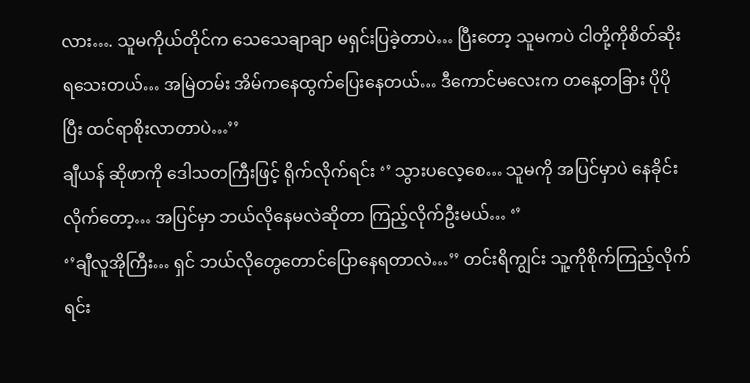လား…. သူမကိုယ်တိုင်က သေသေချာချာ မရှင်းပြခဲ့တာပဲ… ပြီးတော့ သူမကပဲ ငါတို့ကိုစိတ်ဆိုးရသေးတယ်… အမြဲတမ်း အိမ်ကနေထွက်ပြေးနေတယ်… ဒီကောင်မလေးက တနေ့တခြား ပိုပိုပြီး ထင်ရာစိုးလာတာပဲ…’’
ချီယန် ဆိုဖာကို ဒေါသတကြီးဖြင့် ရိုက်လိုက်ရင်း ‘’ သွားပလေ့စေ… သူမကို အပြင်မှာပဲ နေခိုင်းလိုက်တော့… အပြင်မှာ ဘယ်လိုနေမလဲဆိုတာ ကြည့်လိုက်ဦးမယ်… ‘’
‘’ချီလူအိုကြီး… ရှင် ဘယ်လိုတွေတောင်ပြောနေရတာလဲ…’’ တင်းရိကျွင်း သူ့ကိုစိုက်ကြည့်လိုက်ရင်း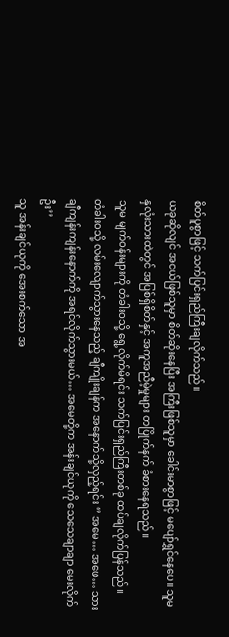စိတ်ပူစွာဖြင့် သက်ပြင်းရှည်ကြီးချလိုက်သည်။
ယခုဆိုလျင် အငယ်ဖြစ်သူမှာ စိတ်ဆိုးနေပြီး အကြီးဖြစ်သူမှာ ခေါင်းမာစွာဖြင့် မပျော်ရွှင်နေပေ။ သူမ နှလုံးသားထဲတွင် အပြစ်ရှိစိတ်နှင့် အကူအညီမဲ့မှုများ တပြိုက်နက် ခံစားနေရသည်။
သူမ မျက်ဝန်းများကို တံခါးဝသို့ ရွေ့လိုက်မိရင်း သက်ပြင်းရှည်ကြီးတစ်ခု ထပ်ချလိုက်ပြန်သည်။
တံခါးဝသို့ လမ်းလျောက်သွားနေသည့် ချီကျိုးချန်က အနောက်သို့လှည့်ရင်း ‘’ အမေ… အဖေ… သား ချီကျန်းကျန်းနောက်ကို အရင်လိုက်သွားမယ်… အမေတို့က အန်းချင်ယုကို သေသေချာချာ မေးလိုက်ဦး’’
သူ အန်းချင်ယုကို အေးစက်သော အ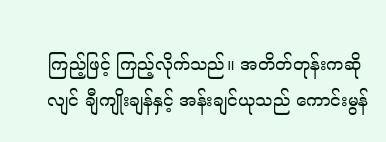ကြည့်ဖြင့် ကြည့်လိုက်သည်။ အတိတ်တုန်းကဆိုလျင် ချီကျိုးချန်နှင့် အန်းချင်ယုသည် ကောင်းမွန်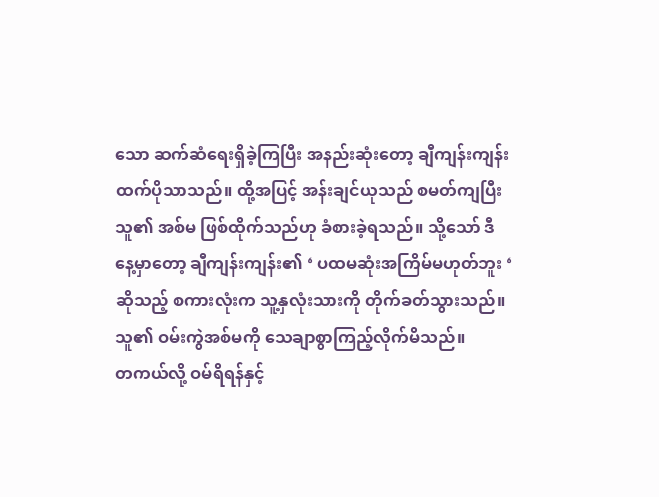သော ဆက်ဆံရေးရှိခဲ့ကြပြီး အနည်းဆုံးတော့ ချီကျန်းကျန်း ထက်ပိုသာသည်။ ထို့အပြင့် အန်းချင်ယုသည် စမတ်ကျပြီး သူ၏ အစ်မ ဖြစ်ထိုက်သည်ဟု ခံစားခဲ့ရသည်။ သို့သော် ဒီနေ့မှာတော့ ချီကျန်းကျန်း၏ ‘ ပထမဆုံးအကြိမ်မဟုတ်ဘူး ‘ ဆိုသည့် စကားလုံးက သူ့နှလုံးသားကို တိုက်ခတ်သွားသည်။ သူ၏ ဝမ်းကွဲအစ်မကို သေချာစွာကြည့်လိုက်မိသည်။
တကယ်လို့ ဝမ်ရိရန်နှင့်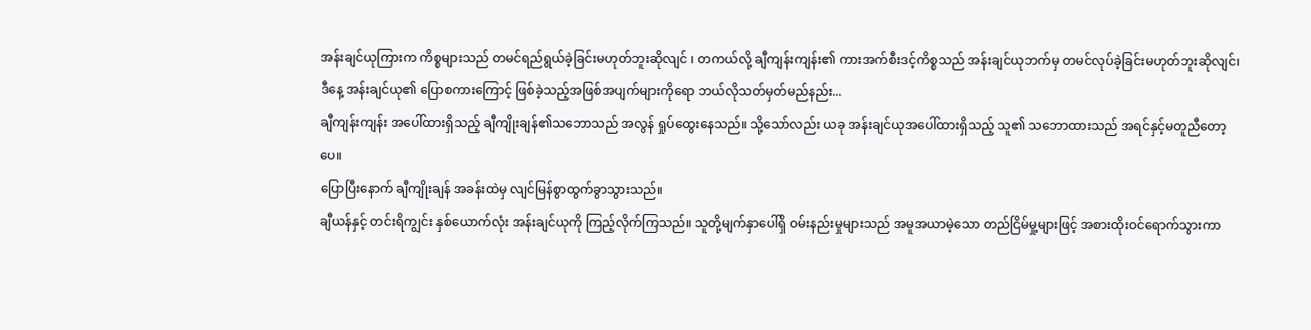အန်းချင်ယုကြားက ကိစ္စများသည် တမင်ရည်ရွယ်ခဲ့ခြင်းမဟုတ်ဘူးဆိုလျင် ၊ တကယ်လို့ ချီကျန်းကျန်း၏ ကားအက်စီးဒင့်ကိစ္စသည် အန်းချင်ယုဘက်မှ တမင်လုပ်ခဲ့ခြင်းမဟုတ်ဘူးဆိုလျင်၊ ဒီနေ့ အန်းချင်ယု၏ ပြောစကားကြောင့် ဖြစ်ခဲ့သည့်အဖြစ်အပျက်များကိုရော ဘယ်လိုသတ်မှတ်မည်နည်း...
ချီကျန်းကျန်း အပေါ်ထားရှိသည့် ချီကျိုးချန်၏သဘောသည် အလွန် ရှုပ်ထွေးနေသည်။ သို့သော်လည်း ယခု အန်းချင်ယုအပေါ်ထားရှိသည့် သူ၏ သဘောထားသည် အရင်နှင့်မတူညီတော့ပေ။
ပြောပြီးနောက် ချီကျိုးချန် အခန်းထဲမှ လျင်မြန်စွာထွက်ခွာသွားသည်။
ချီယန်နှင့် တင်းရိကျွင်း နှစ်ယောက်လုံး အန်းချင်ယုကို ကြည့်လိုက်ကြသည်။ သူတို့မျက်နှာပေါ်ရှိ ဝမ်းနည်းမှုများသည် အမူအယာမဲ့သော တည်ငြိမ်မှု့များဖြင့် အစားထိုးဝင်ရောက်သွားကာ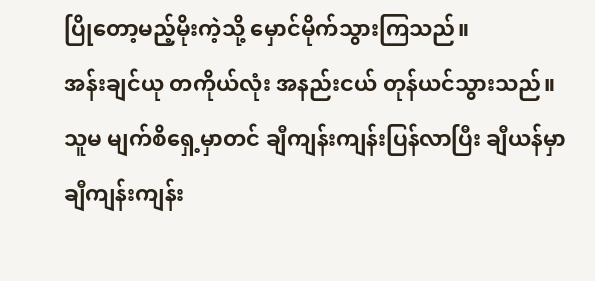ပြိုတော့မည့်မိုးကဲ့သို့ မှောင်မိုက်သွားကြသည်။
အန်းချင်ယု တကိုယ်လုံး အနည်းငယ် တုန်ယင်သွားသည်။ သူမ မျက်စိရှေ့မှာတင် ချီကျန်းကျန်းပြန်လာပြီး ချီယန်မှာ ချီကျန်းကျန်း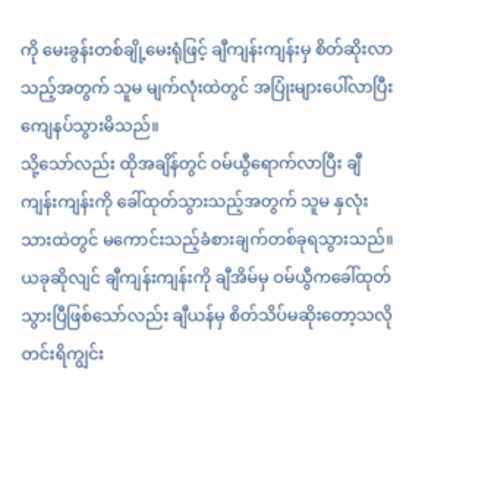ကို မေးခွန်းတစ်ချို့မေးရုံဖြင့် ချီကျန်းကျန်းမှ စိတ်ဆိုးလာသည့်အတွက် သူမ မျက်လုံးထဲတွင် အပြုံးများပေါ်လာပြီး ကျေနပ်သွားမိသည်။
သို့သော်လည်း ထိုအချိန်တွင် ဝမ်ယွီရောက်လာပြီး ချီကျန်းကျန်းကို ခေါ်ထုတ်သွားသည့်အတွက် သူမ နှလုံးသားထဲတွင် မကောင်းသည့်ခံစားချက်တစ်ခုရသွားသည်။
ယခုဆိုလျင် ချီကျန်းကျန်းကို ချီအိမ်မှ ဝမ်ယွီကခေါ်ထုတ်သွားပြီဖြစ်သော်လည်း ချီယန်မှ စိတ်သိပ်မဆိုးတော့သလို တင်းရိကျွင်း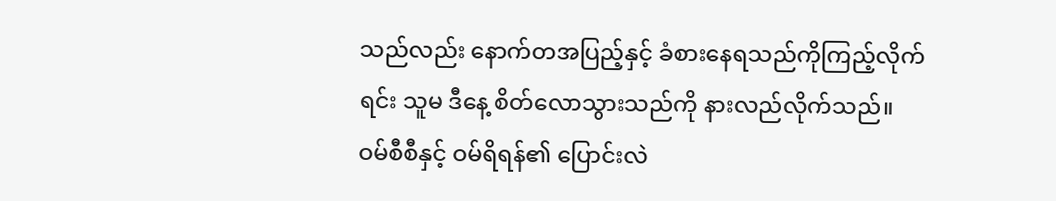သည်လည်း နောက်တအပြည့်နှင့် ခံစားနေရသည်ကိုကြည့်လိုက်ရင်း သူမ ဒီနေ့ စိတ်လောသွားသည်ကို နားလည်လိုက်သည်။
ဝမ်စီစီနှင့် ဝမ်ရိရန်၏ ပြောင်းလဲ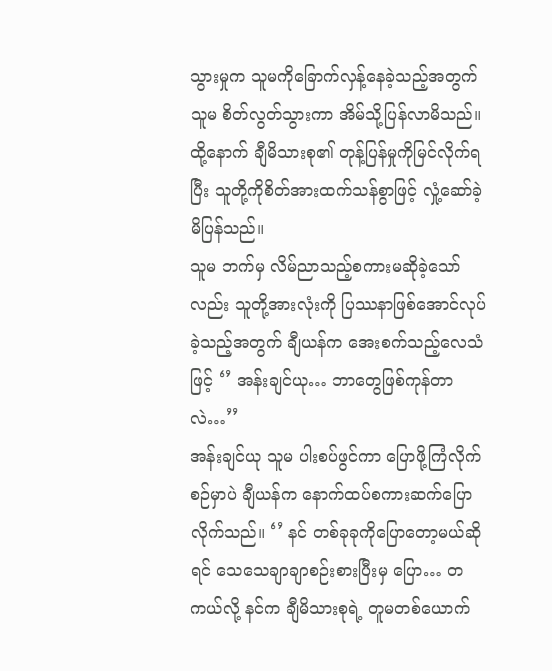သွားမှုက သူမကိုခြောက်လှန့်နေခဲ့သည့်အတွက် သူမ စိတ်လွတ်သွားကာ အိမ်သို့ပြန်လာမိသည်။ ထို့နောက် ချီမိသားစု၏ တုန့်ပြန်မှုကိုမြင်လိုက်ရပြီး သူတို့ကိုစိတ်အားထက်သန်စွာဖြင့် လှုံ့ဆော်ခဲ့မိပြန်သည်။
သူမ ဘက်မှ လိမ်ညာသည့်စကားမဆိုခဲ့သော်လည်း သူတို့အားလုံးကို ပြဿနာဖြစ်အောင်လုပ်ခဲ့သည့်အတွက် ချီယန်က အေးစက်သည့်လေသံဖြင့် ‘’ အန်းချင်ယု… ဘာတွေဖြစ်ကုန်တာလဲ…’’
အန်းချင်ယု သူမ ပါးစပ်ဖွင်ကာ ပြောဖို့ကြံလိုက်စဉ်မှာပဲ ချီယန်က နောက်ထပ်စကားဆက်ပြောလိုက်သည်။ ‘’ နင် တစ်ခုခုကိုပြောတော့မယ်ဆိုရင် သေသေချာချာစဉ်းစားပြီးမှ ပြော… တကယ်လို့ နင်က ချီမိသားစုရဲ့ တူမတစ်ယောက်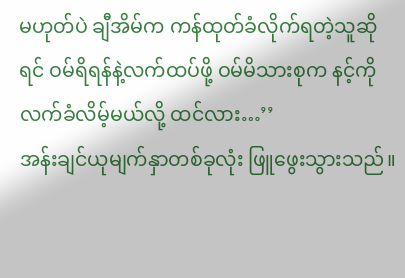မဟုတ်ပဲ ချီအိမ်က ကန်ထုတ်ခံလိုက်ရတဲ့သူဆိုရင် ဝမ်ရိရန်နဲ့လက်ထပ်ဖို့ ဝမ်မိသားစုက နင့်ကိုလက်ခံလိမ့်မယ်လို့ ထင်လား…’’
အန်းချင်ယုမျက်နှာတစ်ခုလုံး ဖြူဖွေးသွားသည်။